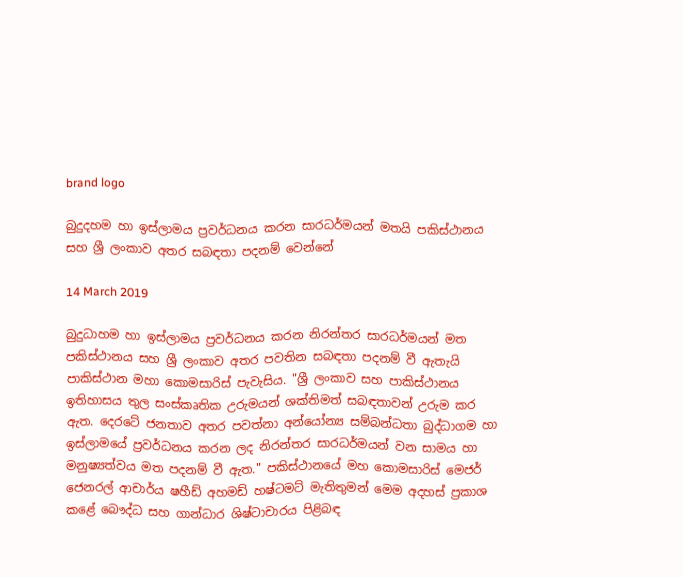brand logo

බුදුදහම හා ඉස්ලාමය ප්‍රවර්ධනය කරන සාරධර්මයන් මතයි පකිස්ථානය සහ ශ්‍රී ලංකාව අතර සබඳතා පදනම් වෙන්නේ

14 March 2019

බුදුධාහම හා ඉස්ලාමය ප්‍රවර්ධනය කරන නිරන්තර සාරධර්මයන් මත පකිස්ථානය සහ ශ්‍රී ලංකාව අතර පවතින සබඳතා පදනම් වී ඇතැයි පාකිස්ථාන මහා කොමසාරිස් පැවැසිය. "ශ්‍රී ලංකාව සහ පාකිස්ථානය ඉතිහාසය තුල සංස්කෘතික උරුමයන් ශක්තිමත් සබඳතාවන් උරුම කර ඇත. දෙරටේ ජනතාව අතර පවත්නා අන්යෝන්‍ය සම්බන්ධතා බුද්ධාගම හා ඉස්ලාමයේ ප්‍රවර්ධනය කරන ලද නිරන්තර සාරධර්මයන් වන සාමය හා මනුෂ්‍යත්වය මත පදනම් වී ඇත." පකිස්ථානයේ මහ කොමසාරිස් මෙජර් ජෙනරල් ආචාර්ය ෂහීඩ් අහමඩ් හෂ්ටමට් මැතිතුමන් මෙම අදහස් ප්‍රකාශ කළේ බෞද්ධ සහ ගාන්ධාර ශිෂ්ටාචාරය පිළිබඳ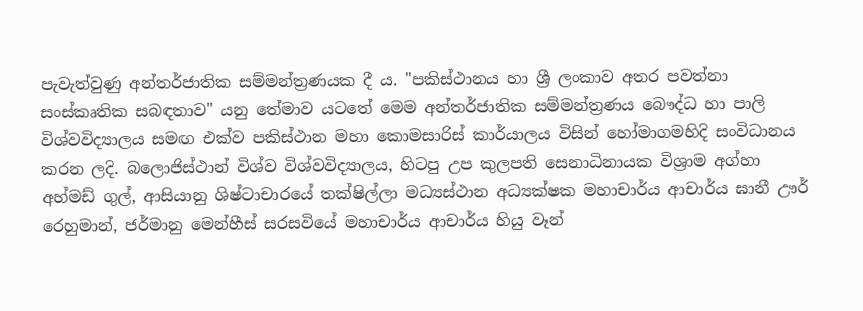පැවැත්වුණු අන්තර්ජාතික සම්මන්ත්‍රණයක දී ය. "පකිස්ථානය හා ශ්‍රී ලංකාව අතර පවත්නා සංස්කෘතික සබඳතාව" යනු තේමාව යටතේ මෙම අන්තර්ජාතික සම්මන්ත්‍රණය බෞද්ධ හා පාලි විශ්වවිද්‍යාලය සමඟ එක්ව පකිස්ථාන මහා කොමසාරිස් කාර්යාලය විසින් හෝමාගමහිදි සංවිධානය කරන ලදි. බලොජිස්ථාන් විශ්ව විශ්වවිද්‍යාලය, හිටපු උප කුලපති සෙනාධිනායක විශ්‍රාම අග්හා අහ්මඩ් ගුල්, ආසියානු ශිෂ්ටාචාරයේ තක්ෂිල්ලා මධ්‍යස්ථාන අධ්‍යක්ෂක මහාචාර්ය ආචාර්ය ඝානී ඌර් රෙහුමාන්, ජර්මානු මෙන්හීස් සරසවියේ මහාචාර්ය ආචාර්ය හියු වෑන්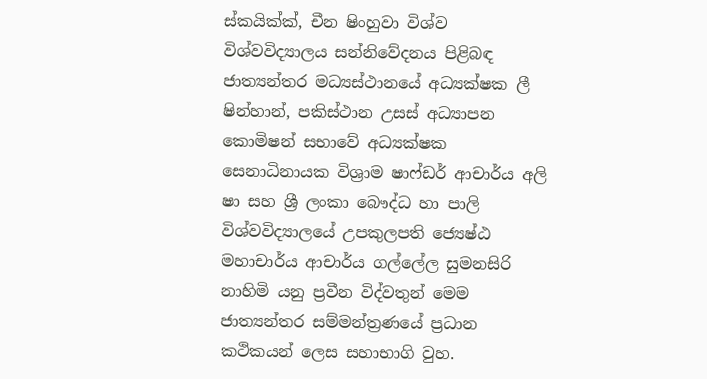ස්කයික්ක්, චීන ෂිංහුවා විශ්ව විශ්වවිද්‍යාලය සන්නිවේදනය පිළිබඳ ජාත්‍යන්තර මධ්‍යස්ථානයේ අධ්‍යක්ෂක ලී ෂින්හාන්, පකිස්ථාන උසස් අධ්‍යාපන කොමිෂන් සභාවේ අධ්‍යක්ෂක සෙනාධිනායක විශ්‍රාම ෂාෆ්ඩර් ආචාර්ය අලි ෂා සහ ශ්‍රී ලංකා බෞද්ධ හා පාලි විශ්වවිද්‍යාලයේ උපකුලපති ජ්‍යෙෂ්ඨ මහාචාර්ය ආචාර්ය ගල්ලේල සුමනසිරි නාහිමි යනු ප්‍රවීන විද්වතුන් මෙම ජාත්‍යන්තර සම්මන්ත්‍රණයේ ප්‍රධාන කථිකයන් ලෙස සහාභාගි වුහ.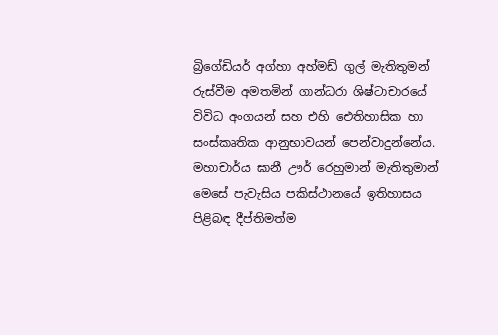බ්‍රිගේඩියර් අග්හා අහ්මඩ් ගුල් මැතිතුමන් රුස්වීම අමතමින් ගාන්ධරා ශිෂ්ටාචාරයේ විවිධ අංගයන් සහ එහි ඓතිහාසික හා සංස්කෘතික ආනුභාවයන් පෙන්වාදුන්නේය. මහාචාර්ය ඝානී ඌර් රෙහුමාන් මැතිතුමාන් මෙසේ පැවැසිය පකිස්ථානයේ ඉතිහාසය පිළිබඳ දීප්තිමත්ම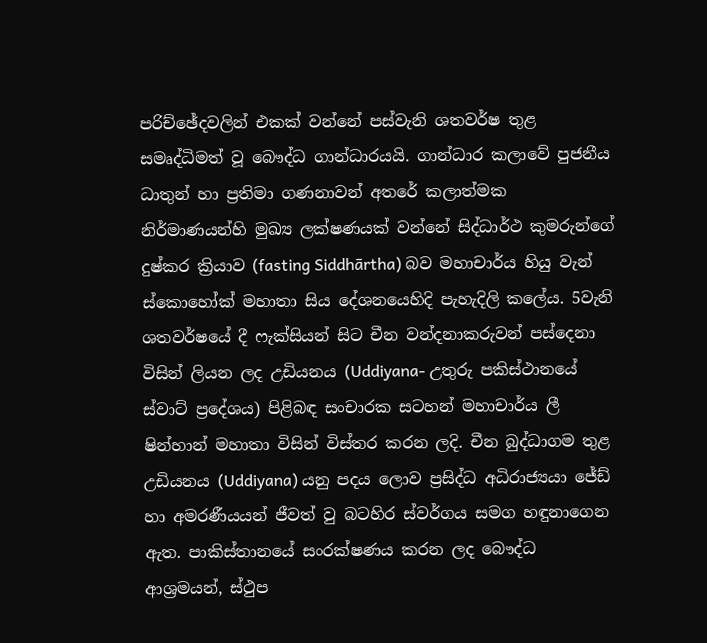පරිච්ඡේදවලින් එකක් වන්නේ පස්වැනි ශතවර්ෂ තුළ සමෘද්ධිමත් වූ බෞද්ධ ගාන්ධාරයයි. ගාන්ධාර කලාවේ පුජනීය ධාතුන් හා ප්‍රතිමා ගණනාවන් අතරේ කලාත්මක නිර්මාණයන්හි මුඛ්‍ය ලක්ෂණයක් වන්නේ සිද්ධාර්ථ කුමරුන්ගේ දුෂ්කර ක්‍රියාව (fasting Siddhārtha) බව මහාචාර්ය හියු වැන් ස්කොහෝක් මහාතා සිය දේශනයෙහිදි පැහැදිලි කලේය. 5වැනි ශතවර්ෂයේ දී ෆැක්සියන් සිට චීන වන්දනාකරුවන් පස්දෙනා විසින් ලියන ලද උඩියනය (Uddiyana- උතුරු පකිස්ථානයේ ස්වාට් ප්‍රදේශය) පිළිබඳ සංචාරක සටහන් මහාචාර්ය ලී ෂින්හාන් මහාතා විසින් විස්තර කරන ලදි. චීන බුද්ධාගම තුළ උඩියනය (Uddiyana) යනු පදය ලොව ප්‍රසිද්ධ අධිරාජ්‍යයා ජේඩ් හා අමරණීයයන් ජීවත් වු බටහිර ස්වර්ගය සමග හඳුනාගෙන ඇත. පාකිස්තානයේ සංරක්ෂණය කරන ලද බෞද්ධ ආශ්‍රමයන්, ස්ථුප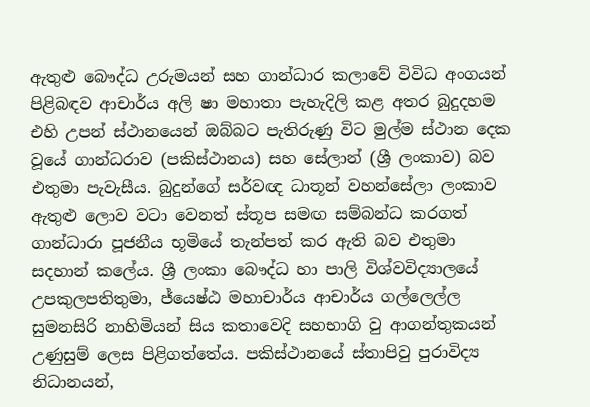ඇතුළු බෞද්ධ උරුමයන් සහ ගාන්ධාර කලාවේ විවිධ අංගයන් පිළිබඳව ආචාර්ය අලි ෂා මහාතා පැහැදිලි කළ අතර බුදුදහම එහි උපන් ස්ථානයෙන් ඔබ්බට පැතිරුණු විට මුල්ම ස්ථාන දෙක වූයේ ගාන්ධරාව (පකිස්ථානය) සහ සේලාන් (ශ්‍රී ලංකාව) බව එතුමා පැවැසීය. බුදුන්ගේ සර්වඥ ධාතූන් වහන්සේලා ලංකාව ඇතුළු ලොව වටා වෙනත් ස්තූප සමඟ සම්බන්ධ කරගත් ගාන්ධාරා පූජනීය භූමියේ තැන්පත් කර ඇති බව එතුමා සදහාන් කලේය. ශ්‍රී ලංකා බෞද්ධ හා පාලි විශ්වවිද්‍යාලයේ උපකුලපතිතුමා, ජ්යෙෂ්ඨ මහාචාර්ය ආචාර්ය ගල්ලෙල්ල සුමනසිරි නාහිමියන් සිය කතාවෙදි සහභාගි වු ආගන්තුකයන් උණුසුම් ලෙස පිළිගත්තේය. පකිස්ථානයේ ස්තාපිවු පුරාවිද්‍ය නිධානයන්,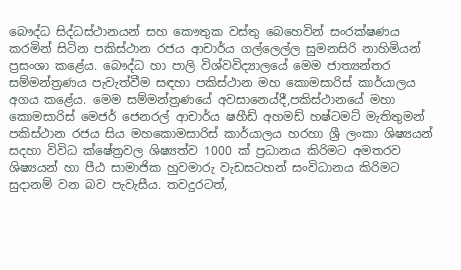බෞද්ධ සිද්ධස්ථානයන් සහ කෞතුක වස්තු බෙහෙවින් සංරක්ෂණය කරමින් සිටින පකිස්ථාන රජය ආචාර්ය ගල්ලෙල්ල සුමනසිරි නාහිමියන් ප්‍රසංශා කළේය. බෞද්ධ හා පාලි විශ්වවිද්‍යාලයේ මෙම ජාත්‍යන්තර සම්මන්ත්‍රණය පැවැත්වීම සඳහා පකිස්ථාන මහ කොමසාරිස් කාර්යාලය අගය කළේය. මෙම සම්මන්ත්‍රණයේ අවසානෙය්දී,පකිස්ථානයේ මහා කොමසාරිස් මෙජර් ජෙනරල් ආචාර්ය ෂහීඩ් අහමඩ් හෂ්ටමට් මැතිතුමන් පකිස්ථාන රජය සිය මහකොමසාරිස් කාර්යාලය හරහා ශ්‍රී ලංකා ශිෂ්‍යයන් සදහා විවිධ ක්ෂේත්‍රවල ශිෂ්‍යත්ව 1000 ක් ප්‍රධානය කිරිමට අමතරව ශිෂ්‍යයන් හා පීඨ සාමාජික හුවමාරු වැඩසටහන් සංවිධානය කිරිමට සුදානම් වන බව පැවැසීය. තවදුරටත්,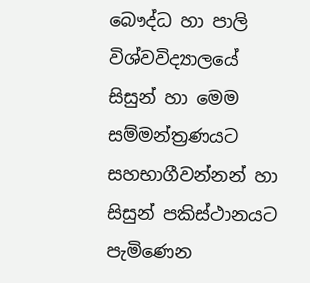බෞද්ධ හා පාලි විශ්වවිද්‍යාලයේ සිසුන් හා මෙම සම්මන්ත්‍රණයට සහභාගීවන්නන් හා සිසුන් පකිස්ථානයට පැමිණෙන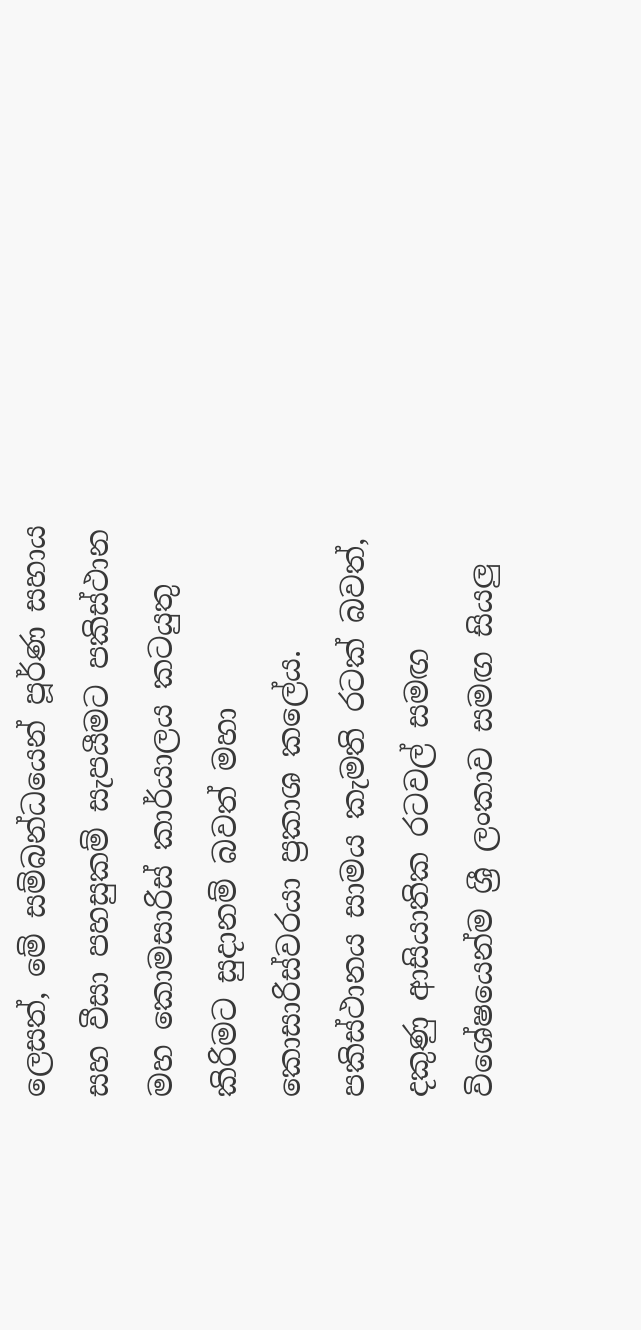ලෙසත්, මේ සම්බන්ධයෙන් පූර්ණ සහාය සහ වීසා පහසුකම් සැපයීමට පකිස්ථාන මහ කොමසාරිස් කාර්යාලය කටයුතු කිරිමට සුදානම් බවත් මහා කොසාරිස්වරයා ප්‍රකාශ කලේය. පකිස්ථානය සාමය කැමති රටක් බවත්, දකුණු ආසියාතික රටවල් සමඟ විශේෂයෙන්ම ශ්‍රී ලංකාව සමඟ සියලු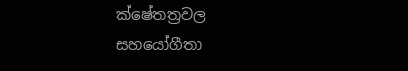ක්ෂේතත්‍රවල සහයෝගීතා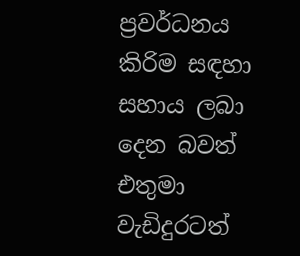ප්‍රවර්ධනය කිරිම සඳහා සහාය ලබා දෙන බවත් එතුමා වැඩිදුරටත්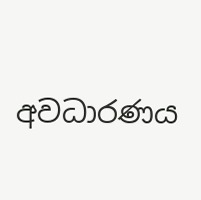අවධාරණය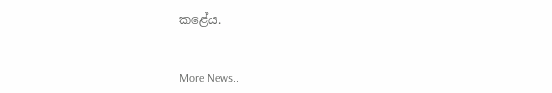කළේය.


More News..